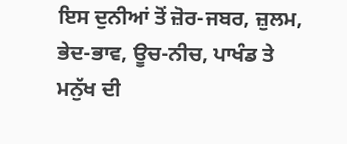ਇਸ ਦੁਨੀਆਂ ਤੋਂ ਜ਼ੋਰ-ਜਬਰ, ਜ਼ੁਲਮ, ਭੇਦ-ਭਾਵ, ਊਚ-ਨੀਚ, ਪਾਖੰਡ ਤੇ
ਮਨੁੱਖ ਦੀ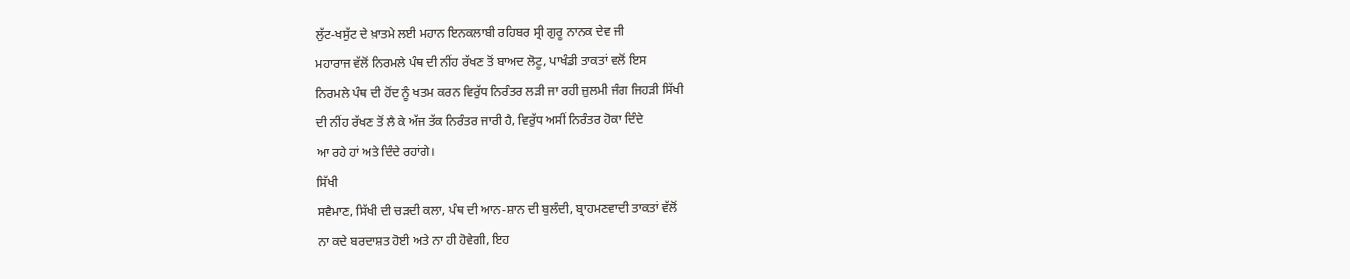ਲੁੱਟ-ਖਸੁੱਟ ਦੇ ਖ਼ਾਤਮੇ ਲਈ ਮਹਾਨ ਇਨਕਲਾਬੀ ਰਹਿਬਰ ਸ੍ਰੀ ਗੁਰੂ ਨਾਨਕ ਦੇਵ ਜੀ
ਮਹਾਰਾਜ ਵੱਲੋਂ ਨਿਰਮਲੇ ਪੰਥ ਦੀ ਨੀਂਹ ਰੱਖਣ ਤੋਂ ਬਾਅਦ ਲੋਟੂ, ਪਾਖੰਡੀ ਤਾਕਤਾਂ ਵਲੋਂ ਇਸ
ਨਿਰਮਲੇ ਪੰਥ ਦੀ ਹੋਂਦ ਨੂੰ ਖਤਮ ਕਰਨ ਵਿਰੁੱਧ ਨਿਰੰਤਰ ਲੜੀ ਜਾ ਰਹੀ ਜ਼ੁਲਮੀ ਜੰਗ ਜਿਹੜੀ ਸਿੱਖੀ
ਦੀ ਨੀਂਹ ਰੱਖਣ ਤੋਂ ਲੈ ਕੇ ਅੱਜ ਤੱਕ ਨਿਰੰਤਰ ਜਾਰੀ ਹੈ, ਵਿਰੁੱਧ ਅਸੀਂ ਨਿਰੰਤਰ ਹੋਕਾ ਦਿੰਦੇ
ਆ ਰਹੇ ਹਾਂ ਅਤੇ ਦਿੰਦੇ ਰਹਾਂਗੇ।
ਸਿੱਖੀ
ਸਵੈਮਾਣ, ਸਿੱਖੀ ਦੀ ਚੜਦੀ ਕਲਾ, ਪੰਥ ਦੀ ਆਨ-ਸ਼ਾਨ ਦੀ ਬੁਲੰਦੀ, ਬ੍ਰਾਹਮਣਵਾਦੀ ਤਾਕਤਾਂ ਵੱਲੋਂ
ਨਾ ਕਦੇ ਬਰਦਾਸ਼ਤ ਹੋਈ ਅਤੇ ਨਾ ਹੀ ਹੋਵੇਗੀ, ਇਹ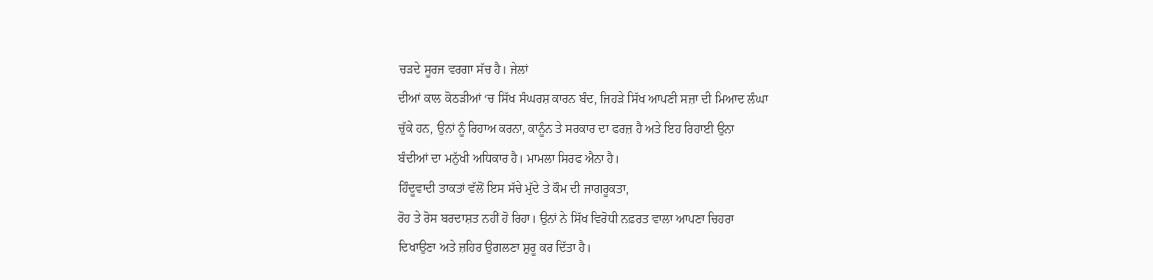ਚੜਦੇ ਸੂਰਜ ਵਰਗਾ ਸੱਚ ਹੈ। ਜੇਲਾਂ
ਦੀਆਂ ਕਾਲ ਕੋਠੜੀਆਂ ‘ਚ ਸਿੱਖ ਸੰਘਰਸ਼ ਕਾਰਨ ਬੰਦ, ਜਿਹੜੇ ਸਿੱਖ ਆਪਣੀ ਸਜ਼ਾ ਦੀ ਮਿਆਦ ਲੰਘਾ
ਚੁੱਕੇ ਹਨ, ਉਨਾਂ ਨੂੰ ਰਿਹਾਅ ਕਰਨਾ, ਕਾਨੂੰਨ ਤੇ ਸਰਕਾਰ ਦਾ ਫਰਜ਼ ਹੈ ਅਤੇ ਇਹ ਰਿਹਾਈ ਉਨਾ
ਬੰਦੀਆਂ ਦਾ ਮਨੁੱਖੀ ਅਧਿਕਾਰ ਹੈ। ਮਾਮਲਾ ਸਿਰਫ ਐਨਾ ਹੈ।
ਹਿੰਦੂਵਾਦੀ ਤਾਕਤਾਂ ਵੱਲੋਂ ਇਸ ਸੱਚੇ ਮੁੱਦੇ ਤੇ ਕੌਮ ਦੀ ਜਾਗਰੂਕਤਾ,
ਰੋਹ ਤੇ ਰੋਸ ਬਰਦਾਸ਼ਤ ਨਹੀਂ ਹੋ ਰਿਹਾ। ਉਨਾਂ ਨੇ ਸਿੱਖ ਵਿਰੋਧੀ ਨਫ਼ਰਤ ਵਾਲਾ ਆਪਣਾ ਚਿਹਰਾ
ਦਿਖਾਉਣਾ ਅਤੇ ਜ਼ਹਿਰ ਉਗਲਣਾ ਸ਼ੁਰੂ ਕਰ ਦਿੱਤਾ ਹੈ।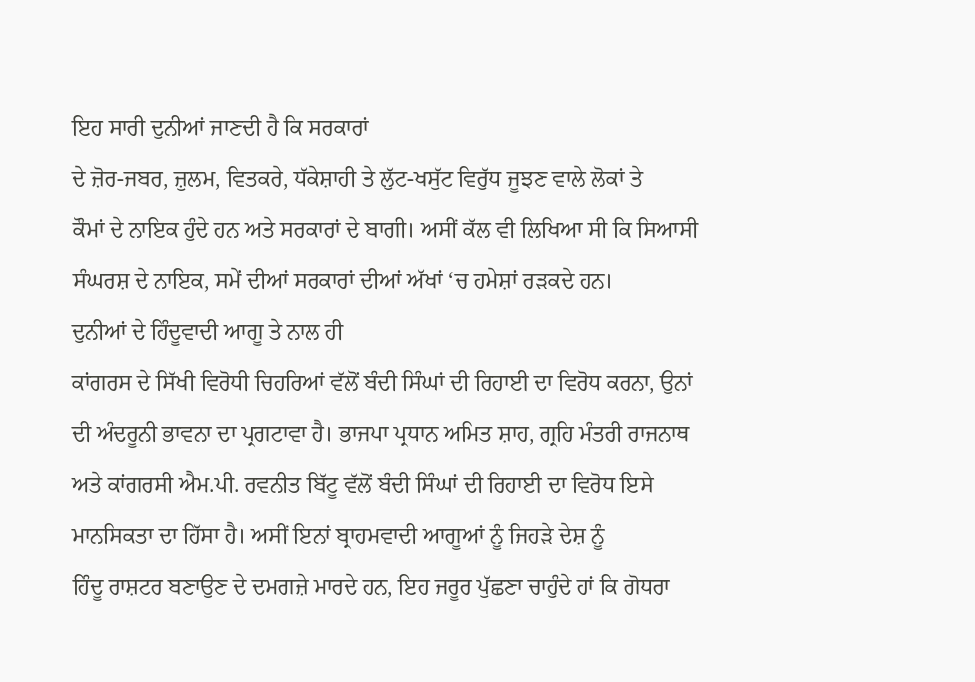ਇਹ ਸਾਰੀ ਦੁਨੀਆਂ ਜਾਣਦੀ ਹੈ ਕਿ ਸਰਕਾਰਾਂ
ਦੇ ਜ਼ੋਰ-ਜਬਰ, ਜ਼ੁਲਮ, ਵਿਤਕਰੇ, ਧੱਕੇਸ਼ਾਹੀ ਤੇ ਲੁੱਟ-ਖਸੁੱਟ ਵਿਰੁੱਧ ਜੂਝਣ ਵਾਲੇ ਲੋਕਾਂ ਤੇ
ਕੌਮਾਂ ਦੇ ਨਾਇਕ ਹੁੰਦੇ ਹਨ ਅਤੇ ਸਰਕਾਰਾਂ ਦੇ ਬਾਗੀ। ਅਸੀਂ ਕੱਲ ਵੀ ਲਿਖਿਆ ਸੀ ਕਿ ਸਿਆਸੀ
ਸੰਘਰਸ਼ ਦੇ ਨਾਇਕ, ਸਮੇਂ ਦੀਆਂ ਸਰਕਾਰਾਂ ਦੀਆਂ ਅੱਖਾਂ ‘ਚ ਹਮੇਸ਼ਾਂ ਰੜਕਦੇ ਹਨ।
ਦੁਨੀਆਂ ਦੇ ਹਿੰਦੂਵਾਦੀ ਆਗੂ ਤੇ ਨਾਲ ਹੀ
ਕਾਂਗਰਸ ਦੇ ਸਿੱਖੀ ਵਿਰੋਧੀ ਚਿਹਰਿਆਂ ਵੱਲੋਂ ਬੰਦੀ ਸਿੰਘਾਂ ਦੀ ਰਿਹਾਈ ਦਾ ਵਿਰੋਧ ਕਰਨਾ, ਉਨਾਂ
ਦੀ ਅੰਦਰੂਨੀ ਭਾਵਨਾ ਦਾ ਪ੍ਰਗਟਾਵਾ ਹੈ। ਭਾਜਪਾ ਪ੍ਰਧਾਨ ਅਮਿਤ ਸ਼ਾਹ, ਗ੍ਰਹਿ ਮੰਤਰੀ ਰਾਜਨਾਥ
ਅਤੇ ਕਾਂਗਰਸੀ ਐਮ.ਪੀ. ਰਵਨੀਤ ਬਿੱਟੂ ਵੱਲੋਂ ਬੰਦੀ ਸਿੰਘਾਂ ਦੀ ਰਿਹਾਈ ਦਾ ਵਿਰੋਧ ਇਸੇ
ਮਾਨਸਿਕਤਾ ਦਾ ਹਿੱਸਾ ਹੈ। ਅਸੀਂ ਇਨਾਂ ਬ੍ਰਾਹਮਵਾਦੀ ਆਗੂਆਂ ਨੂੰ ਜਿਹੜੇ ਦੇਸ਼ ਨੂੰ
ਹਿੰਦੂ ਰਾਸ਼ਟਰ ਬਣਾਉਣ ਦੇ ਦਮਗਜ਼ੇ ਮਾਰਦੇ ਹਨ, ਇਹ ਜਰੂਰ ਪੁੱਛਣਾ ਚਾਹੁੰਦੇ ਹਾਂ ਕਿ ਗੋਧਰਾ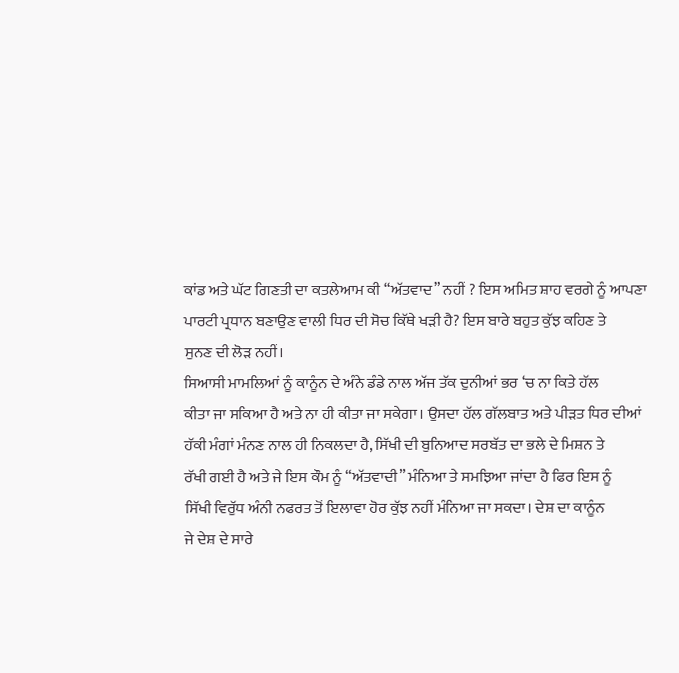ਕਾਂਡ ਅਤੇ ਘੱਟ ਗਿਣਤੀ ਦਾ ਕਤਲੇਆਮ ਕੀ “ਅੱਤਵਾਦ” ਨਹੀਂ ? ਇਸ ਅਮਿਤ ਸ਼ਾਹ ਵਰਗੇ ਨੂੰ ਆਪਣਾ
ਪਾਰਟੀ ਪ੍ਰਧਾਨ ਬਣਾਉਣ ਵਾਲੀ ਧਿਰ ਦੀ ਸੋਚ ਕਿੱਥੇ ਖੜੀ ਹੈ? ਇਸ ਬਾਰੇ ਬਹੁਤ ਕੁੱਝ ਕਹਿਣ ਤੇ
ਸੁਨਣ ਦੀ ਲੋੜ ਨਹੀਂ।
ਸਿਆਸੀ ਮਾਮਲਿਆਂ ਨੂੰ ਕਾਨੂੰਨ ਦੇ ਅੰਨੇ ਡੰਡੇ ਨਾਲ ਅੱਜ ਤੱਕ ਦੁਨੀਆਂ ਭਰ ‘ਚ ਨਾ ਕਿਤੇ ਹੱਲ
ਕੀਤਾ ਜਾ ਸਕਿਆ ਹੈ ਅਤੇ ਨਾ ਹੀ ਕੀਤਾ ਜਾ ਸਕੇਗਾ। ਉਸਦਾ ਹੱਲ ਗੱਲਬਾਤ ਅਤੇ ਪੀੜਤ ਧਿਰ ਦੀਆਂ
ਹੱਕੀ ਮੰਗਾਂ ਮੰਨਣ ਨਾਲ ਹੀ ਨਿਕਲਦਾ ਹੈ, ਸਿੱਖੀ ਦੀ ਬੁਨਿਆਦ ਸਰਬੱਤ ਦਾ ਭਲੇ ਦੇ ਮਿਸ਼ਨ ਤੇ
ਰੱਖੀ ਗਈ ਹੈ ਅਤੇ ਜੇ ਇਸ ਕੌਮ ਨੂੰ “ਅੱਤਵਾਦੀ” ਮੰਨਿਆ ਤੇ ਸਮਝਿਆ ਜਾਂਦਾ ਹੈ ਫਿਰ ਇਸ ਨੂੰ
ਸਿੱਖੀ ਵਿਰੁੱਧ ਅੰਨੀ ਨਫਰਤ ਤੋਂ ਇਲਾਵਾ ਹੋਰ ਕੁੱਝ ਨਹੀਂ ਮੰਨਿਆ ਜਾ ਸਕਦਾ। ਦੇਸ਼ ਦਾ ਕਾਨੂੰਨ
ਜੇ ਦੇਸ਼ ਦੇ ਸਾਰੇ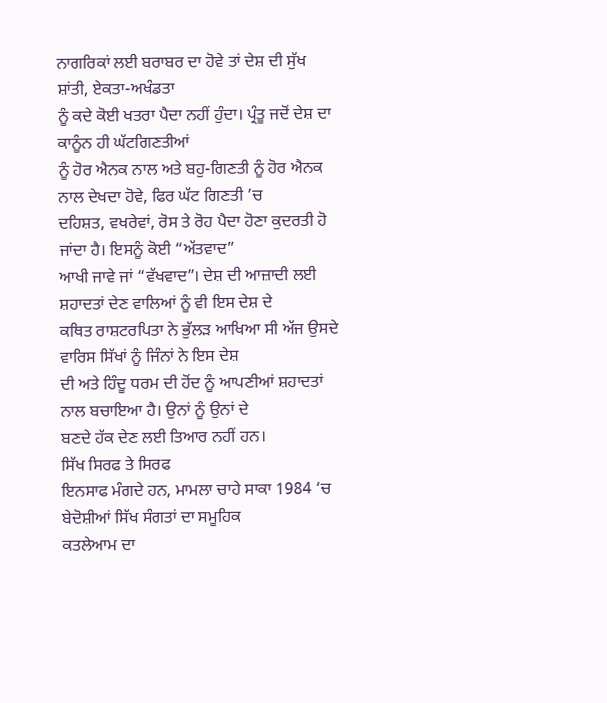ਨਾਗਰਿਕਾਂ ਲਈ ਬਰਾਬਰ ਦਾ ਹੋਵੇ ਤਾਂ ਦੇਸ਼ ਦੀ ਸੁੱਖ ਸ਼ਾਂਤੀ, ਏਕਤਾ-ਅਖੰਡਤਾ
ਨੂੰ ਕਦੇ ਕੋਈ ਖਤਰਾ ਪੈਦਾ ਨਹੀਂ ਹੁੰਦਾ। ਪ੍ਰੰਤੂ ਜਦੋਂ ਦੇਸ਼ ਦਾ ਕਾਨੂੰਨ ਹੀ ਘੱਟਗਿਣਤੀਆਂ
ਨੂੰ ਹੋਰ ਐਨਕ ਨਾਲ ਅਤੇ ਬਹੁ-ਗਿਣਤੀ ਨੂੰ ਹੋਰ ਐਨਕ ਨਾਲ ਦੇਖਦਾ ਹੋਵੇ, ਫਿਰ ਘੱਟ ਗਿਣਤੀ ’ਚ
ਦਹਿਸ਼ਤ, ਵਖਰੇਵਾਂ, ਰੋਸ ਤੇ ਰੋਹ ਪੈਦਾ ਹੋਣਾ ਕੁਦਰਤੀ ਹੋ ਜਾਂਦਾ ਹੈ। ਇਸਨੂੰ ਕੋਈ “ਅੱਤਵਾਦ”
ਆਖੀ ਜਾਵੇ ਜਾਂ “ਵੱਖਵਾਦ”। ਦੇਸ਼ ਦੀ ਆਜ਼ਾਦੀ ਲਈ ਸ਼ਹਾਦਤਾਂ ਦੇਣ ਵਾਲਿਆਂ ਨੂੰ ਵੀ ਇਸ ਦੇਸ਼ ਦੇ
ਕਥਿਤ ਰਾਸ਼ਟਰਪਿਤਾ ਨੇ ਭੁੱਲੜ ਆਖਿਆ ਸੀ ਅੱਜ ਉਸਦੇ ਵਾਰਿਸ ਸਿੱਖਾਂ ਨੂੰ ਜਿੰਨਾਂ ਨੇ ਇਸ ਦੇਸ਼
ਦੀ ਅਤੇ ਹਿੰਦੂ ਧਰਮ ਦੀ ਹੋਂਦ ਨੂੰ ਆਪਣੀਆਂ ਸ਼ਹਾਦਤਾਂ ਨਾਲ ਬਚਾਇਆ ਹੈ। ਉਨਾਂ ਨੂੰ ਉਨਾਂ ਦੇ
ਬਣਦੇ ਹੱਕ ਦੇਣ ਲਈ ਤਿਆਰ ਨਹੀਂ ਹਨ।
ਸਿੱਖ ਸਿਰਫ ਤੇ ਸਿਰਫ
ਇਨਸਾਫ ਮੰਗਦੇ ਹਨ, ਮਾਮਲਾ ਚਾਹੇ ਸਾਕਾ 1984 ‘ਚ ਬੇਦੋਸ਼ੀਆਂ ਸਿੱਖ ਸੰਗਤਾਂ ਦਾ ਸਮੂਹਿਕ
ਕਤਲੇਆਮ ਦਾ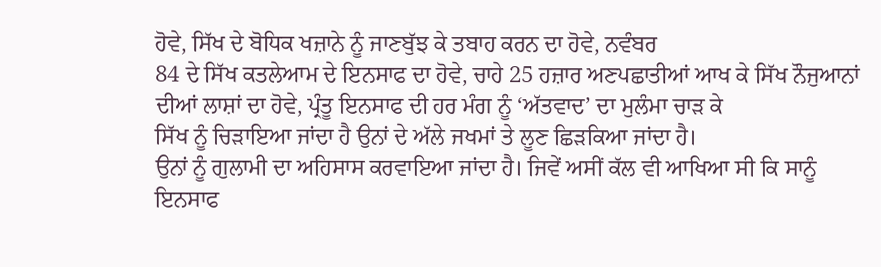ਹੋਵੇ, ਸਿੱਖ ਦੇ ਬੋਧਿਕ ਖਜ਼ਾਨੇ ਨੂੰ ਜਾਣਬੁੱਝ ਕੇ ਤਬਾਹ ਕਰਨ ਦਾ ਹੋਵੇ, ਨਵੰਬਰ
84 ਦੇ ਸਿੱਖ ਕਤਲੇਆਮ ਦੇ ਇਨਸਾਫ ਦਾ ਹੋਵੇ, ਚਾਹੇ 25 ਹਜ਼ਾਰ ਅਣਪਛਾਤੀਆਂ ਆਖ ਕੇ ਸਿੱਖ ਨੌਜੁਆਨਾਂ
ਦੀਆਂ ਲਾਸ਼ਾਂ ਦਾ ਹੋਵੇ, ਪ੍ਰੰਤੂ ਇਨਸਾਫ ਦੀ ਹਰ ਮੰਗ ਨੂੰ ‘ਅੱਤਵਾਦ’ ਦਾ ਮੁਲੰਮਾ ਚਾੜ ਕੇ
ਸਿੱਖ ਨੂੰ ਚਿੜਾਇਆ ਜਾਂਦਾ ਹੈ ਉਨਾਂ ਦੇ ਅੱਲੇ ਜਖਮਾਂ ਤੇ ਲੂਣ ਛਿੜਕਿਆ ਜਾਂਦਾ ਹੈ।
ਉਨਾਂ ਨੂੰ ਗੁਲਾਮੀ ਦਾ ਅਹਿਸਾਸ ਕਰਵਾਇਆ ਜਾਂਦਾ ਹੈ। ਜਿਵੇਂ ਅਸੀਂ ਕੱਲ ਵੀ ਆਖਿਆ ਸੀ ਕਿ ਸਾਨੂੰ
ਇਨਸਾਫ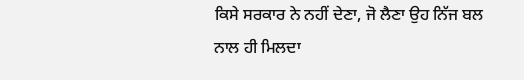ਕਿਸੇ ਸਰਕਾਰ ਨੇ ਨਹੀਂ ਦੇਣਾ, ਜੋ ਲੈਣਾ ਉਹ ਨਿੱਜ ਬਲ ਨਾਲ ਹੀ ਮਿਲਦਾ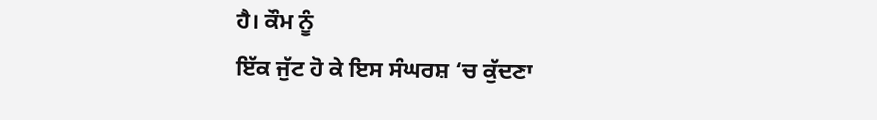ਹੈ। ਕੌਮ ਨੂੰ
ਇੱਕ ਜੁੱਟ ਹੋ ਕੇ ਇਸ ਸੰਘਰਸ਼ ‘ਚ ਕੁੱਦਣਾ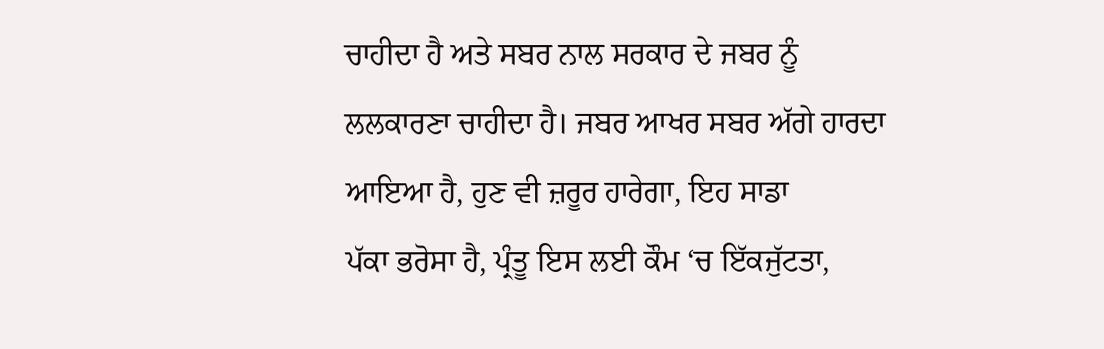ਚਾਹੀਦਾ ਹੈ ਅਤੇ ਸਬਰ ਨਾਲ ਸਰਕਾਰ ਦੇ ਜਬਰ ਨੂੰ
ਲਲਕਾਰਣਾ ਚਾਹੀਦਾ ਹੈ। ਜਬਰ ਆਖਰ ਸਬਰ ਅੱਗੇ ਹਾਰਦਾ ਆਇਆ ਹੈ, ਹੁਣ ਵੀ ਜ਼ਰੂਰ ਹਾਰੇਗਾ, ਇਹ ਸਾਡਾ
ਪੱਕਾ ਭਰੋਸਾ ਹੈ, ਪ੍ਰੰਤੂ ਇਸ ਲਈ ਕੌਮ ‘ਚ ਇੱਕਜੁੱਟਤਾ,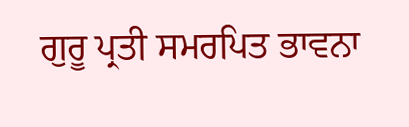ਗੁਰੂ ਪ੍ਰਤੀ ਸਮਰਪਿਤ ਭਾਵਨਾ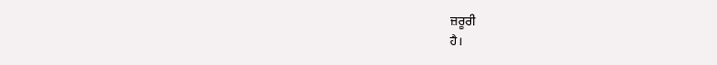ਜ਼ਰੂਰੀ
ਹੈ।